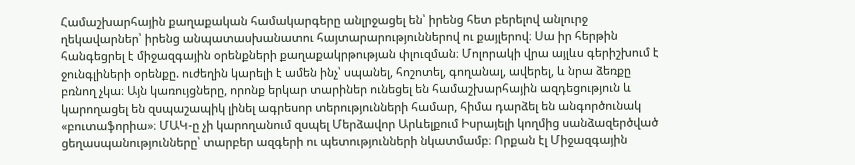Համաշխարհային քաղաքական համակարգերը անլրջացել են՝ իրենց հետ բերելով անլուրջ ղեկավարներ՝ իրենց անպատասխանատու հայտարարություններով ու քայլերով։ Սա իր հերթին հանգեցրել է միջազգային օրենքների քաղաքակրթության փլուզման։ Մոլորակի վրա այլևս գերիշխում է ջունգլիների օրենքը. ուժեղին կարելի է ամեն ինչ՝ սպանել, հոշոտել, գողանալ, ավերել, և նրա ձեռքը բռնող չկա։ Այն կառույցները, որոնք երկար տարիներ ունեցել են համաշխարհային ազդեցություն և կարողացել են զսպաշապիկ լինել ագրեսոր տերությունների համար, հիմա դարձել են անգործունակ «բուտաֆորիա»։ ՄԱԿ-ը չի կարողանում զսպել Մերձավոր Արևելքում Իսրայելի կողմից սանձազերծված ցեղասպանությունները՝ տարբեր ազգերի ու պետությունների նկատմամբ։ Որքան էլ Միջազգային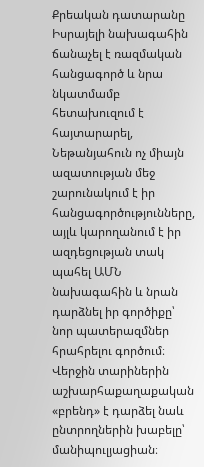Քրեական դատարանը Իսրայելի նախագահին ճանաչել է ռազմական հանցագործ և նրա նկատմամբ հետախուզում է հայտարարել, Նեթանյահուն ոչ միայն ազատության մեջ շարունակում է իր հանցագործությունները, այլև կարողանում է իր ազդեցության տակ պահել ԱՄՆ նախագահին և նրան դարձնել իր գործիքը՝ նոր պատերազմներ հրահրելու գործում։
Վերջին տարիներին աշխարհաքաղաքական «բրենդ» է դարձել նաև ընտրողներին խաբելը՝ մանիպուլյացիան։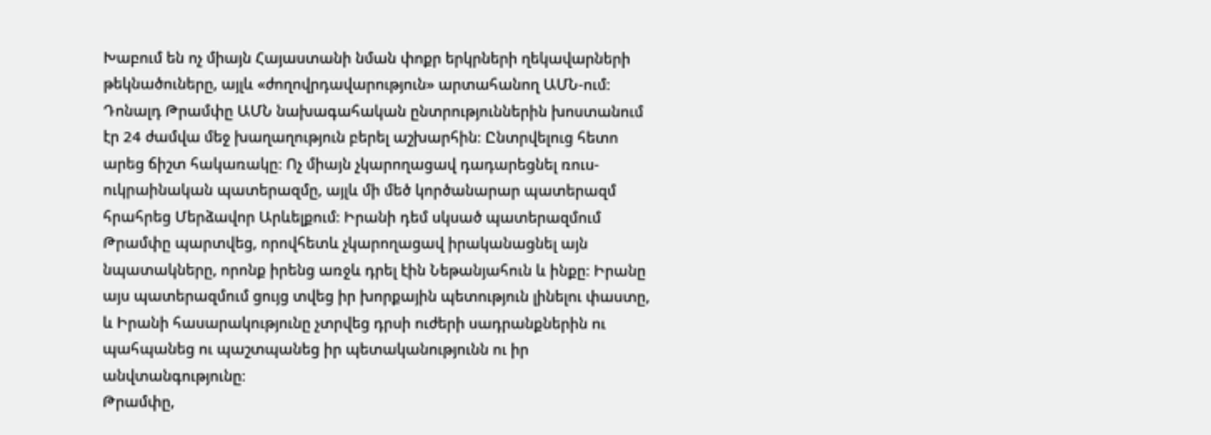Խաբում են ոչ միայն Հայաստանի նման փոքր երկրների ղեկավարների թեկնածուները, այլև «ժողովրդավարություն» արտահանող ԱՄՆ-ում։ Դոնալդ Թրամփը ԱՄՆ նախագահական ընտրություններին խոստանում էր 24 ժամվա մեջ խաղաղություն բերել աշխարհին։ Ընտրվելուց հետո արեց ճիշտ հակառակը։ Ոչ միայն չկարողացավ դադարեցնել ռուս-ուկրաինական պատերազմը, այլև մի մեծ կործանարար պատերազմ հրահրեց Մերձավոր Արևելքում։ Իրանի դեմ սկսած պատերազմում Թրամփը պարտվեց, որովհետև չկարողացավ իրականացնել այն նպատակները, որոնք իրենց առջև դրել էին Նեթանյահուն և ինքը։ Իրանը այս պատերազմում ցույց տվեց իր խորքային պետություն լինելու փաստը, և Իրանի հասարակությունը չտրվեց դրսի ուժերի սադրանքներին ու պահպանեց ու պաշտպանեց իր պետականությունն ու իր անվտանգությունը։
Թրամփը,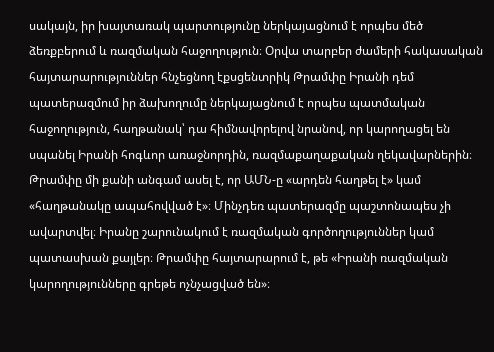սակայն, իր խայտառակ պարտությունը ներկայացնում է որպես մեծ ձեռքբերում և ռազմական հաջողություն։ Օրվա տարբեր ժամերի հակասական հայտարարություններ հնչեցնող էքսցենտրիկ Թրամփը Իրանի դեմ պատերազմում իր ձախողումը ներկայացնում է որպես պատմական հաջողություն, հաղթանակ՝ դա հիմնավորելով նրանով, որ կարողացել են սպանել Իրանի հոգևոր առաջնորդին, ռազմաքաղաքական ղեկավարներին։ Թրամփը մի քանի անգամ ասել է, որ ԱՄՆ-ը «արդեն հաղթել է» կամ «հաղթանակը ապահովված է»։ Մինչդեռ պատերազմը պաշտոնապես չի ավարտվել։ Իրանը շարունակում է ռազմական գործողություններ կամ պատասխան քայլեր։ Թրամփը հայտարարում է, թե «Իրանի ռազմական կարողությունները գրեթե ոչնչացված են»։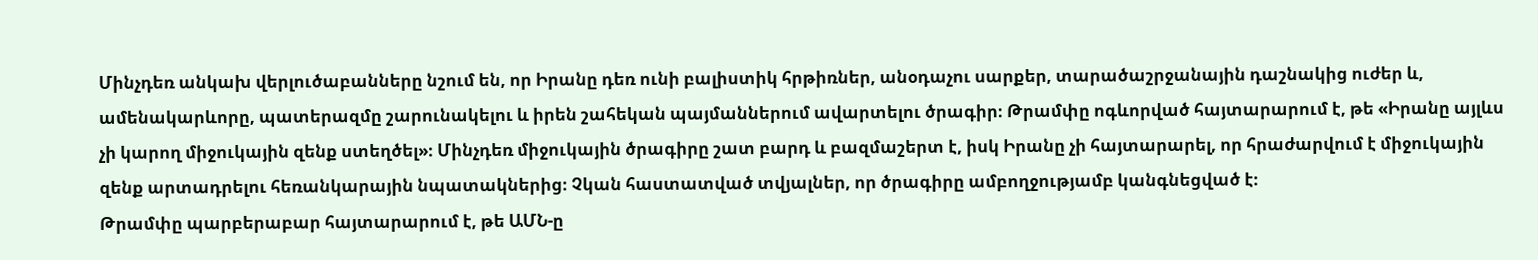Մինչդեռ անկախ վերլուծաբանները նշում են, որ Իրանը դեռ ունի բալիստիկ հրթիռներ, անօդաչու սարքեր, տարածաշրջանային դաշնակից ուժեր և, ամենակարևորը, պատերազմը շարունակելու և իրեն շահեկան պայմաններում ավարտելու ծրագիր։ Թրամփը ոգևորված հայտարարում է, թե «Իրանը այլևս չի կարող միջուկային զենք ստեղծել»։ Մինչդեռ միջուկային ծրագիրը շատ բարդ և բազմաշերտ է, իսկ Իրանը չի հայտարարել, որ հրաժարվում է միջուկային զենք արտադրելու հեռանկարային նպատակներից։ Չկան հաստատված տվյալներ, որ ծրագիրը ամբողջությամբ կանգնեցված է։
Թրամփը պարբերաբար հայտարարում է, թե ԱՄՆ-ը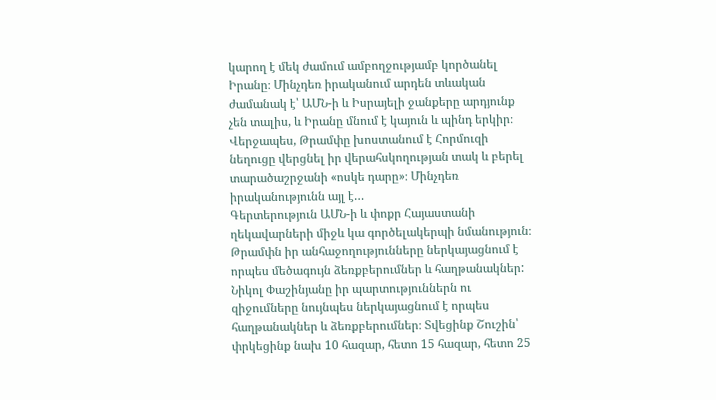կարող է մեկ ժամում ամբողջությամբ կործանել Իրանը։ Մինչդեռ իրականում արդեն տևական ժամանակ է՝ ԱՄՆ-ի և Իսրայելի ջանքերը արդյունք չեն տալիս, և Իրանը մնում է կայուն և պինդ երկիր։ Վերջապես, Թրամփը խոստանում է Հորմուզի նեղուցը վերցնել իր վերահսկողության տակ և բերել տարածաշրջանի «ոսկե դարը»։ Մինչդեռ իրականությունն այլ է…
Գերտերություն ԱՄՆ-ի և փոքր Հայաստանի ղեկավարների միջև կա գործելակերպի նմանություն։ Թրամփն իր անհաջողությունները ներկայացնում է որպես մեծագույն ձեռքբերումներ և հաղթանակներ: Նիկոլ Փաշինյանը իր պարտություններն ու զիջումները նույնպես ներկայացնում է որպես հաղթանակներ և ձեռքբերումներ։ Տվեցինք Շուշին՝ փրկեցինք նախ 10 հազար, հետո 15 հազար, հետո 25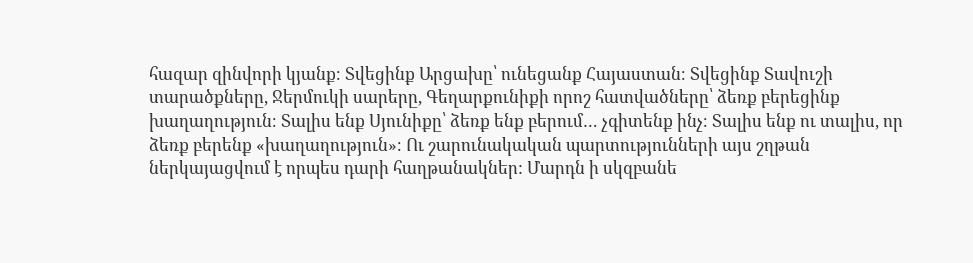հազար զինվորի կյանք։ Տվեցինք Արցախը՝ ունեցանք Հայաստան։ Տվեցինք Տավուշի տարածքները, Ջերմուկի սարերը, Գեղարքունիքի որոշ հատվածները՝ ձեռք բերեցինք խաղաղություն։ Տալիս ենք Սյունիքը՝ ձեռք ենք բերում… չգիտենք ինչ։ Տալիս ենք ու տալիս, որ ձեռք բերենք «խաղաղություն»։ Ու շարունակական պարտությունների այս շղթան ներկայացվում է որպես դարի հաղթանակներ: Մարդն ի սկզբանե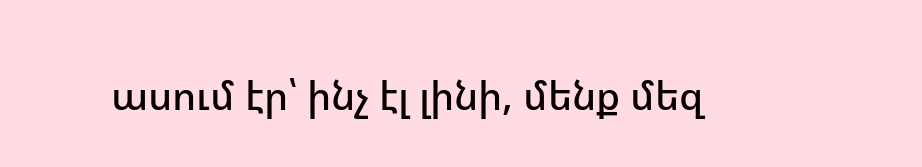ասում էր՝ ինչ էլ լինի, մենք մեզ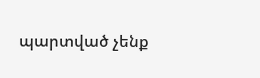պարտված չենք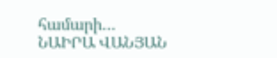համարի…
ՆԱԻՐԱ ՎԱՆՅԱՆ